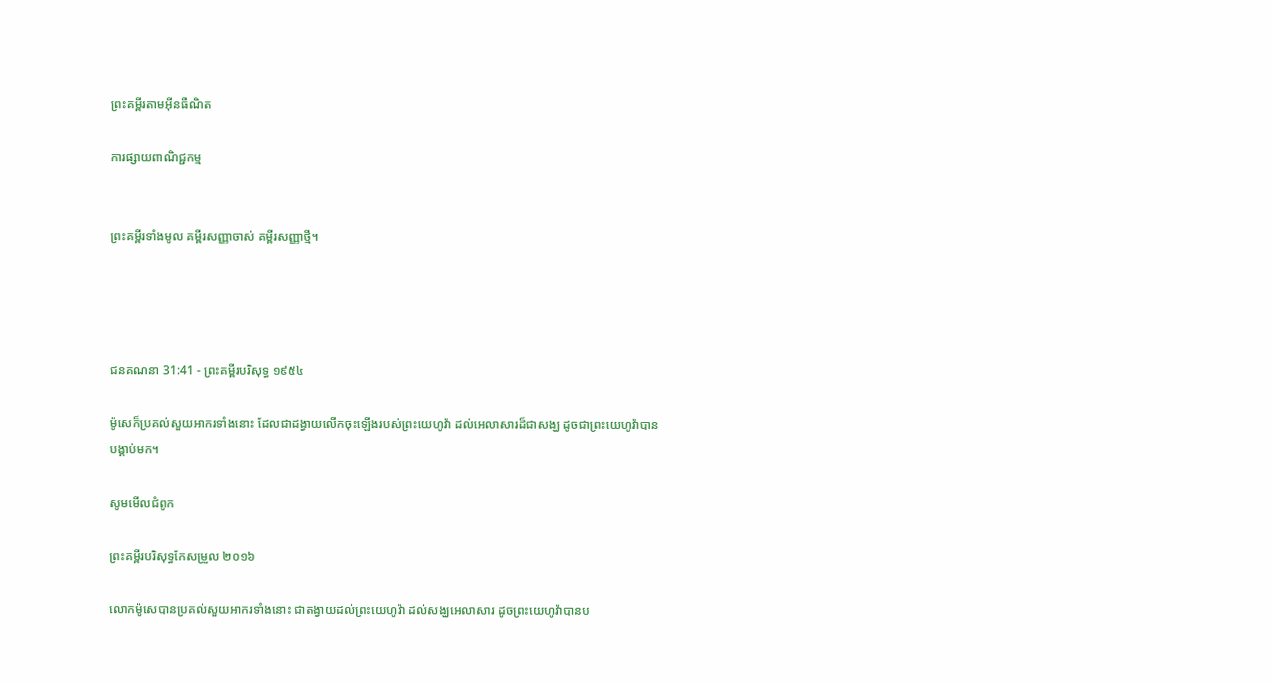ព្រះគម្ពីរតាមអ៊ីនធឺណិត

ការផ្សាយពាណិជ្ជកម្ម


ព្រះគម្ពីរទាំងមូល គម្ពីរសញ្ញាចាស់ គម្ពីរសញ្ញាថ្មី។




ជន‌គណនា 31:41 - ព្រះគម្ពីរបរិសុទ្ធ ១៩៥៤

ម៉ូសេក៏ប្រគល់សួយ‌អាករទាំងនោះ ដែលជាដង្វាយលើកចុះឡើងរបស់ព្រះ‌យេហូវ៉ា ដល់អេលាសារដ៏ជាសង្ឃ ដូចជាព្រះ‌យេហូវ៉ាបានបង្គាប់មក។

សូមមើលជំពូក

ព្រះគម្ពីរបរិសុទ្ធកែសម្រួល ២០១៦

លោកម៉ូសេបានប្រគល់សួយ‌អាករទាំងនោះ ជាតង្វាយដល់ព្រះ‌យេហូវ៉ា ដល់សង្ឃអេលាសារ ដូចព្រះ‌យេហូវ៉ាបានប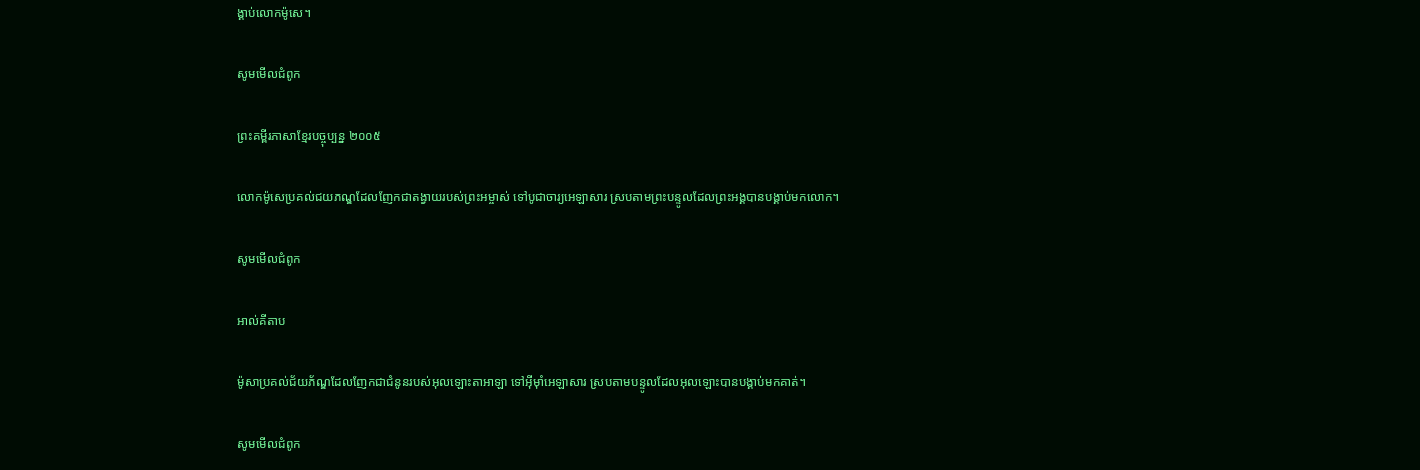ង្គាប់លោកម៉ូសេ។

សូមមើលជំពូក

ព្រះគម្ពីរភាសាខ្មែរបច្ចុប្បន្ន ២០០៥

លោកម៉ូសេប្រគល់ជយ‌ភណ្ឌដែលញែកជាតង្វាយរបស់ព្រះ‌អម្ចាស់ ទៅបូជា‌ចារ្យអេឡាសារ ស្របតាមព្រះ‌បន្ទូលដែលព្រះអង្គបានបង្គាប់មកលោក។

សូមមើលជំពូក

អាល់គីតាប

ម៉ូសាប្រគល់ជ័យភ័ណ្ឌដែលញែកជាជំនូនរបស់អុលឡោះ‌តាអាឡា ទៅអ៊ីមុាំអេឡាសារ ស្របតាមបន្ទូលដែលអុលឡោះបានបង្គាប់មកគាត់។

សូមមើលជំពូក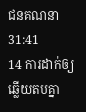ជន‌គណនា 31:41
14 ការដាក់ឲ្យឆ្លើយតបគ្នា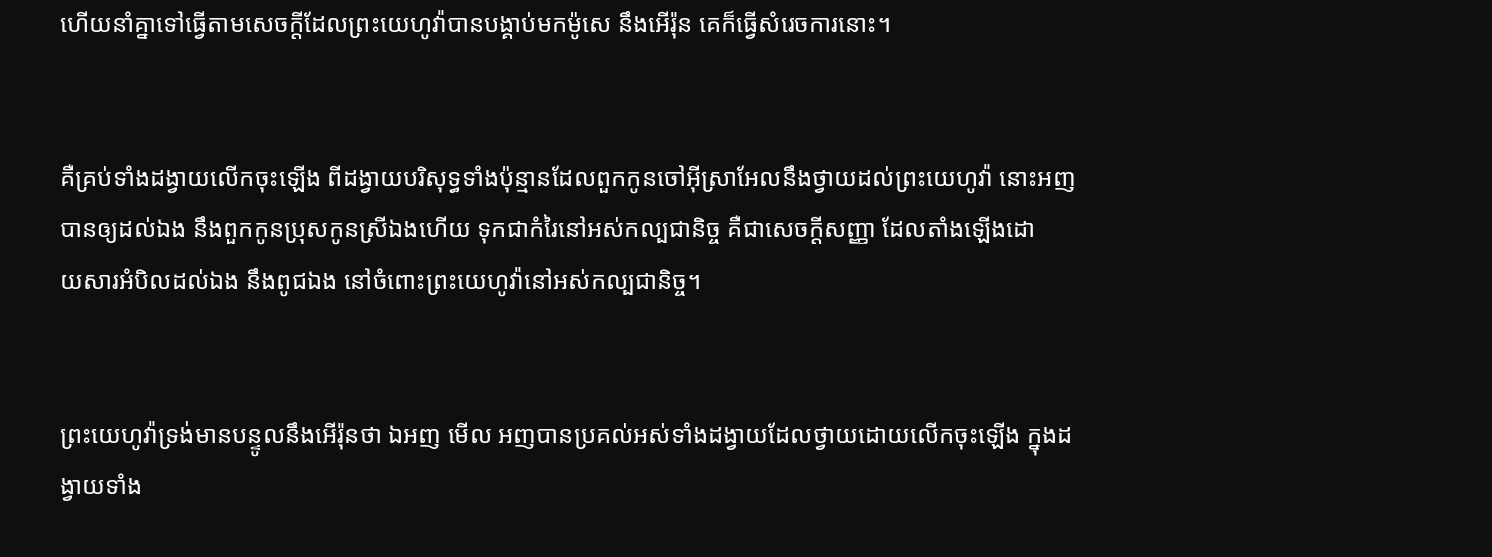ហើយនាំគ្នាទៅធ្វើតាមសេចក្ដីដែលព្រះ‌យេហូវ៉ាបានបង្គាប់មកម៉ូសេ នឹងអើរ៉ុន គេក៏ធ្វើសំរេចការនោះ។


គឺគ្រប់ទាំងដង្វាយលើកចុះឡើង ពីដង្វាយបរិសុទ្ធទាំងប៉ុន្មានដែលពួកកូនចៅអ៊ីស្រាអែលនឹងថ្វាយដល់ព្រះ‌យេហូវ៉ា នោះអញបានឲ្យដល់ឯង នឹងពួកកូនប្រុសកូនស្រីឯងហើយ ទុកជាកំរៃនៅអស់‌កល្បជានិច្ច គឺជាសេចក្ដីសញ្ញា ដែលតាំងឡើងដោយ‌សារអំបិលដល់ឯង នឹងពូជឯង នៅចំពោះព្រះ‌យេហូវ៉ានៅអស់‌កល្ប‌ជានិច្ច។


ព្រះ‌យេហូវ៉ាទ្រង់មានបន្ទូលនឹងអើរ៉ុនថា ឯអញ មើល អញបានប្រគល់អស់ទាំងដង្វាយដែលថ្វាយដោយលើកចុះឡើង ក្នុងដង្វាយទាំង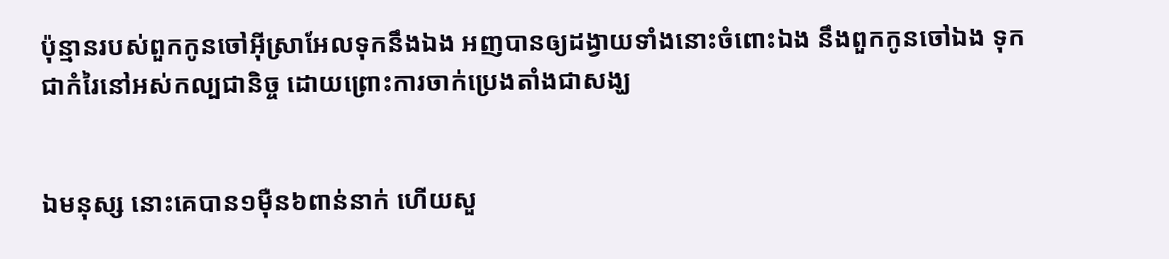ប៉ុន្មានរបស់ពួកកូន‌ចៅអ៊ីស្រាអែលទុកនឹងឯង អញបានឲ្យដង្វាយទាំងនោះចំពោះឯង នឹងពួកកូនចៅឯង ទុកជាកំរៃនៅអស់‌កល្បជានិច្ច ដោយព្រោះការចាក់ប្រេងតាំងជាសង្ឃ


ឯមនុស្ស នោះគេបាន១ម៉ឺន៦ពាន់នាក់ ហើយសួ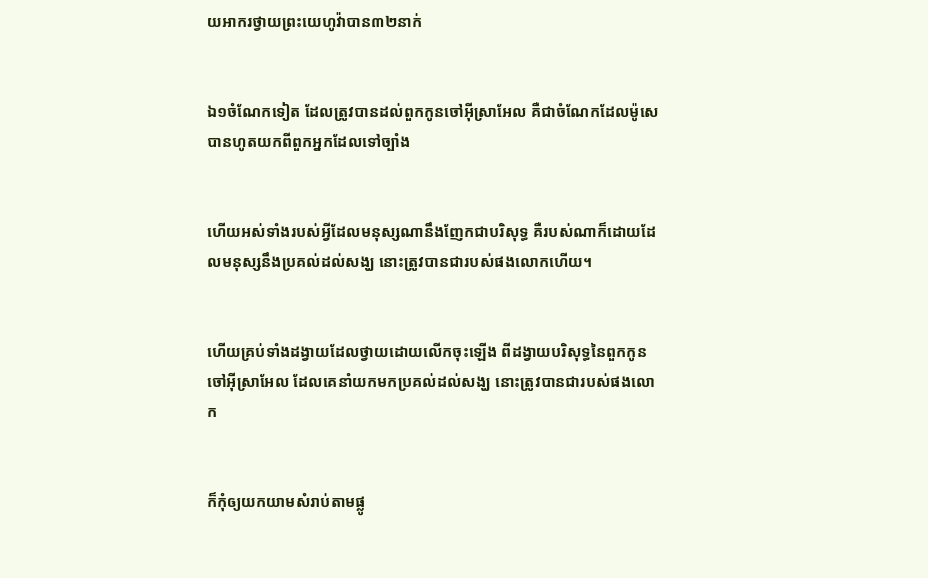យ‌អាករថ្វាយព្រះ‌យេហូវ៉ាបាន៣២នាក់


ឯ១ចំណែកទៀត ដែលត្រូវបានដល់ពួកកូនចៅអ៊ីស្រាអែល គឺជាចំណែកដែលម៉ូសេបានហូតយកពីពួកអ្នកដែលទៅច្បាំង


ហើយអស់ទាំងរបស់អ្វីដែលមនុស្សណានឹងញែកជាបរិសុទ្ធ គឺរបស់ណាក៏ដោយដែលមនុស្សនឹងប្រគល់ដល់សង្ឃ នោះត្រូវបានជារបស់ផងលោកហើយ។


ហើយគ្រប់ទាំងដង្វាយដែលថ្វាយដោយលើកចុះឡើង ពីដង្វាយបរិសុទ្ធនៃពួកកូនចៅអ៊ីស្រាអែល ដែលគេនាំយកមកប្រគល់ដល់សង្ឃ នោះត្រូវបានជារបស់ផងលោក


ក៏កុំឲ្យយកយាមសំរាប់តាមផ្លូ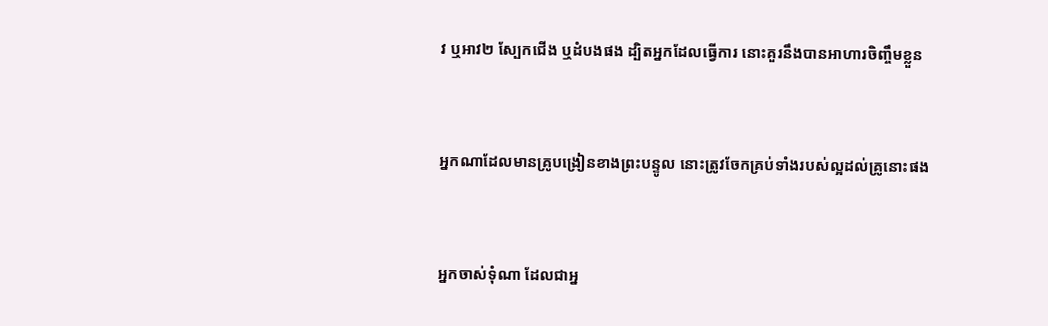វ ឬអាវ២ ស្បែកជើង ឬដំបងផង ដ្បិតអ្នកដែលធ្វើការ នោះគួរនឹងបានអាហារចិញ្ចឹមខ្លួន


អ្នកណាដែលមានគ្រូបង្រៀនខាងព្រះ‌បន្ទូល នោះត្រូវចែកគ្រប់ទាំងរបស់ល្អដល់គ្រូនោះផង


អ្នកចាស់‌ទុំណា ដែលជាអ្ន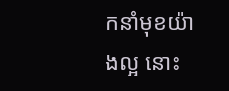កនាំមុខយ៉ាងល្អ នោះ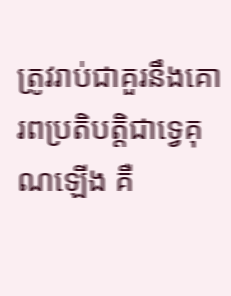ត្រូវរាប់ជាគួរនឹងគោរពប្រតិ‌បត្តិជាទ្វេគុណឡើង គឺ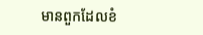មានពួកដែលខំ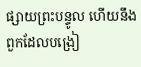ផ្សាយព្រះ‌បន្ទូល ហើយនឹងពួកដែលបង្រៀ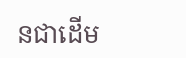នជាដើម